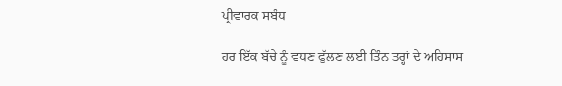ਪ੍ਰੀਵਾਰਕ ਸਬੰਧ

ਹਰ ਇੱਕ ਬੱਚੇ ਨੂੰ ਵਧਣ ਫੁੱਲਣ ਲਈ ਤਿੰਨ ਤਰ੍ਹਾਂ ਦੇ ਅਹਿਸਾਸ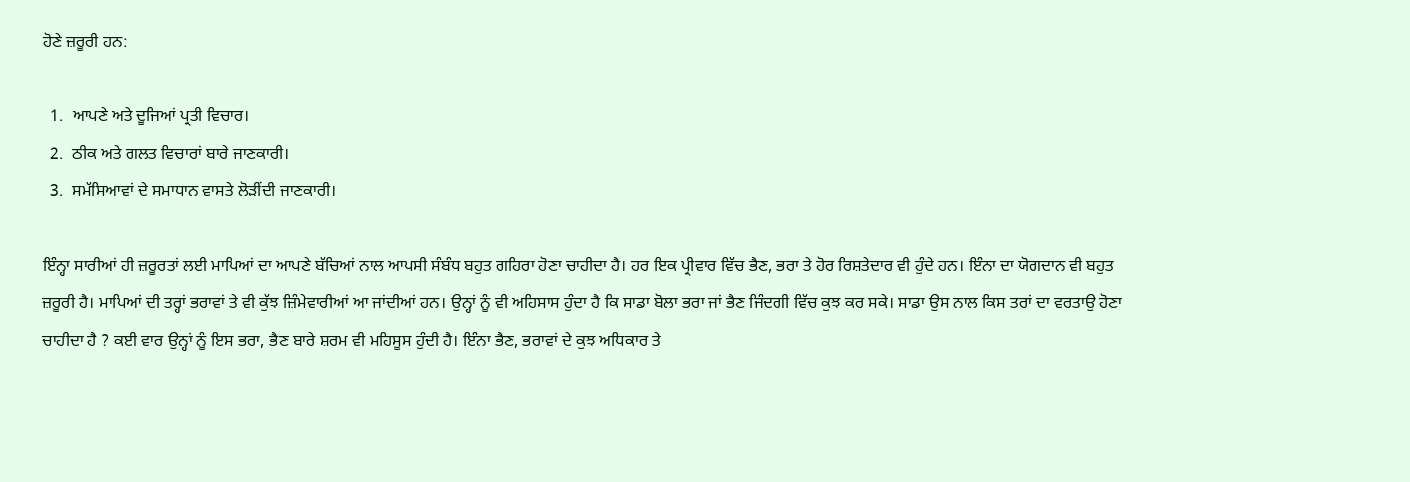ਹੋਣੇ ਜ਼ਰੂਰੀ ਹਨ:

  1.  ਆਪਣੇ ਅਤੇ ਦੂਜਿਆਂ ਪ੍ਰਤੀ ਵਿਚਾਰ।
  2.  ਠੀਕ ਅਤੇ ਗਲਤ ਵਿਚਾਰਾਂ ਬਾਰੇ ਜਾਣਕਾਰੀ।
  3.  ਸਮੱਸਿਆਵਾਂ ਦੇ ਸਮਾਧਾਨ ਵਾਸਤੇ ਲੋੜੀਂਦੀ ਜਾਣਕਾਰੀ।

ਇੰਨ੍ਹਾ ਸਾਰੀਆਂ ਹੀ ਜ਼ਰੂਰਤਾਂ ਲਈ ਮਾਪਿਆਂ ਦਾ ਆਪਣੇ ਬੱਚਿਆਂ ਨਾਲ ਆਪਸੀ ਸੰਬੰਧ ਬਹੁਤ ਗਹਿਰਾ ਹੋਣਾ ਚਾਹੀਦਾ ਹੈ। ਹਰ ਇਕ ਪ੍ਰੀਵਾਰ ਵਿੱਚ ਭੈਣ, ਭਰਾ ਤੇ ਹੋਰ ਰਿਸ਼ਤੇਦਾਰ ਵੀ ਹੁੰਦੇ ਹਨ। ਇੰਨਾ ਦਾ ਯੋਗਦਾਨ ਵੀ ਬਹੁਤ ਜ਼ਰੂਰੀ ਹੈ। ਮਾਪਿਆਂ ਦੀ ਤਰ੍ਹਾਂ ਭਰਾਵਾਂ ਤੇ ਵੀ ਕੁੱਝ ਜ਼ਿੰਮੇਵਾਰੀਆਂ ਆ ਜਾਂਦੀਆਂ ਹਨ। ਉਨ੍ਹਾਂ ਨੂੰ ਵੀ ਅਹਿਸਾਸ ਹੁੰਦਾ ਹੈ ਕਿ ਸਾਡਾ ਬੋਲਾ ਭਰਾ ਜਾਂ ਭੈਣ ਜਿੰਦਗੀ ਵਿੱਚ ਕੁਝ ਕਰ ਸਕੇ। ਸਾਡਾ ਉਸ ਨਾਲ ਕਿਸ ਤਰਾਂ ਦਾ ਵਰਤਾਉ ਹੋਣਾ ਚਾਹੀਦਾ ਹੈ ? ਕਈ ਵਾਰ ਉਨ੍ਹਾਂ ਨੂੰ ਇਸ ਭਰਾ, ਭੈਣ ਬਾਰੇ ਸ਼ਰਮ ਵੀ ਮਹਿਸੂਸ ਹੁੰਦੀ ਹੈ। ਇੰਨਾ ਭੈਣ, ਭਰਾਵਾਂ ਦੇ ਕੁਝ ਅਧਿਕਾਰ ਤੇ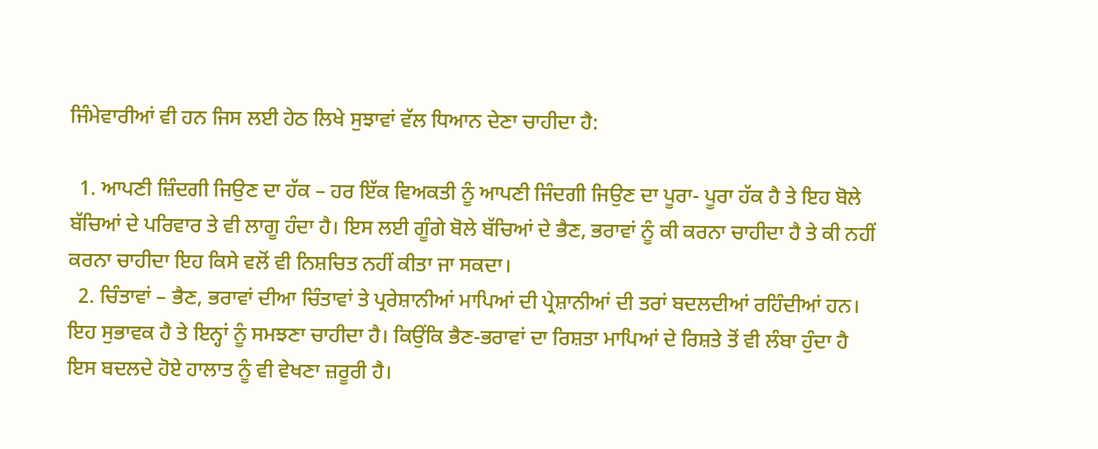ਜਿੰਮੇਵਾਰੀਆਂ ਵੀ ਹਨ ਜਿਸ ਲਈ ਹੇਠ ਲਿਖੇ ਸੁਝਾਵਾਂ ਵੱਲ ਧਿਆਨ ਦੇਣਾ ਚਾਹੀਦਾ ਹੈ:

  1. ਆਪਣੀ ਜ਼ਿੰਦਗੀ ਜਿਉਣ ਦਾ ਹੱਕ – ਹਰ ਇੱਕ ਵਿਅਕਤੀ ਨੂੰ ਆਪਣੀ ਜਿੰਦਗੀ ਜਿਉਣ ਦਾ ਪੂਰਾ- ਪੂਰਾ ਹੱਕ ਹੈ ਤੇ ਇਹ ਬੋਲੇ ਬੱਚਿਆਂ ਦੇ ਪਰਿਵਾਰ ਤੇ ਵੀ ਲਾਗੂ ਹੰਦਾ ਹੈ। ਇਸ ਲਈ ਗੂੰਗੇ ਬੋਲੇ ਬੱਚਿਆਂ ਦੇ ਭੈਣ, ਭਰਾਵਾਂ ਨੂੰ ਕੀ ਕਰਨਾ ਚਾਹੀਦਾ ਹੈ ਤੇ ਕੀ ਨਹੀਂ ਕਰਨਾ ਚਾਹੀਦਾ ਇਹ ਕਿਸੇ ਵਲੋਂ ਵੀ ਨਿਸ਼ਚਿਤ ਨਹੀਂ ਕੀਤਾ ਜਾ ਸਕਦਾ।
  2. ਚਿੰਤਾਵਾਂ – ਭੈਣ, ਭਰਾਵਾਂ ਦੀਆ ਚਿੰਤਾਵਾਂ ਤੇ ਪ੍ਰਰੇਸ਼ਾਨੀਆਂ ਮਾਪਿਆਂ ਦੀ ਪ੍ਰੇਸ਼ਾਨੀਆਂ ਦੀ ਤਰਾਂ ਬਦਲਦੀਆਂ ਰਹਿੰਦੀਆਂ ਹਨ। ਇਹ ਸੁਭਾਵਕ ਹੈ ਤੇ ਇਨ੍ਹਾਂ ਨੂੰ ਸਮਝਣਾ ਚਾਹੀਦਾ ਹੈ। ਕਿਉਂਕਿ ਭੈਣ-ਭਰਾਵਾਂ ਦਾ ਰਿਸ਼ਤਾ ਮਾਪਿਆਂ ਦੇ ਰਿਸ਼ਤੇ ਤੋਂ ਵੀ ਲੰਬਾ ਹੁੰਦਾ ਹੈ ਇਸ ਬਦਲਦੇ ਹੋਏ ਹਾਲਾਤ ਨੂੰ ਵੀ ਵੇਖਣਾ ਜ਼ਰੂਰੀ ਹੈ।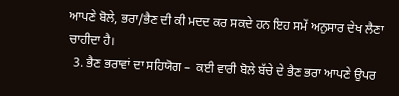ਆਪਣੇ ਬੋਲੇ, ਭਰਾ/ਭੈਣ ਦੀ ਕੀ ਮਦਦ ਕਰ ਸਕਦੇ ਹਨ ਇਹ ਸਮੇਂ ਅਨੁਸਾਰ ਦੇਖ ਲੈਣਾ ਚਾਹੀਦਾ ਹੈ।
  3. ਭੈਣ ਭਰਾਵਾਂ ਦਾ ਸਹਿਯੋਗ –  ਕਈ ਵਾਰੀ ਬੋਲੇ ਬੱਚੇ ਦੇ ਭੈਣ ਭਰਾ ਆਪਣੇ ਉਪਰ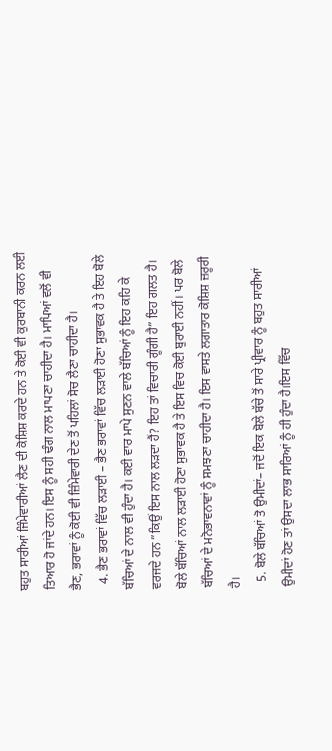ਬਹੁਤ ਸਾਰੀਆਂ ਜਿੰਮੇਵਾਰੀਆਂ ਲੈਣ ਦੀ ਕੋਸ਼ਿਸ਼ ਕਰਦੇ ਹਨ ਤੇ ਕੋਈ ਵੀ ਕੁਰਬਾਨੀ ਕਰਨ ਲਈ ਤਿਆਰ ਹੋ ਜਾਂਦੇ ਹਨ। ਇਸ ਨੂੰ ਸਹੀ ਢੰਗ ਨਾਲ ਮਾਪਣਾ ਚਾਹੀਦਾ ਹੈ। ਮਾਪਿਆਂ ਵਲੋਂ ਵੀ ਭੈਣ, ਭਰਾਵਾਂ ਨੂੰ ਕੋਈ ਵੀ ਜ਼ਿੰਮੇਵਾਰੀ ਦੇਣ ਤੋਂ ਪਹਿਲਾਂ ਸੋਚ ਲੈਣਾ ਚਾਹੀਦਾ ਹੈ।
  4. ਭੈਣ ਭਰਾਵਾਂ ਵਿੱਚ ਲੜਾਈ – ਭੈਣ ਭਰਾਵਾਂ ਵਿੱਚ ਲੜਾਈ ਹੋਣਾ ਸੁਭਾਵਕ ਹੈ ਤੇ ਇਹ ਬੋਲੇ ਬੱਚਿਆਂ ਦੇ ਨਾਲ ਵੀ ਹੁੰਦਾ ਹੈ। ਕਈ ਵਾਰ ਮਾਪੇ ਸੁਣਨ ਵਾਲੇ ਬੱਚਿਆਂ ਨੂੰ ਇਹ ਕਹਿ ਕੇ ਵਰਜਦੇ ਹਨ ”ਕਿਉਂ ਇਸ ਨਾਲ ਲੜਦਾ ਹੈਂ? ਇਹ ਤਾਂ ਵਿਚਾਰੀ ਗੂੰਗੀ ਹੈ” ਇਹ ਗਲਤ ਹੈ। ਬੋਲੇ ਬੱਚਿਆਂ ਨਾਲ ਲੜਾਈ ਹੋਣਾ ਸੁਭਾਵਕ ਹੈ ਤੇ ਇਸ ਵਿਚ ਕੋਈ ਬੁਰਾਈ ਨਹੀਂ। ਪਰ ਬੋਲੇ ਬੱਚਿਆਂ ਦੇ ਮਨੋਭਾਵਨਾਵਾਂ ਨੂੰ ਸਮਝਣਾ ਚਾਹੀਦਾ ਹੈ। ਇਸ ਵਾਸਤੇ ਲਗਾਤਾਰ ਕੋਸ਼ਿਸ਼ ਜ਼ਰੂਰੀ ਹੈ।
  5. ਬੋਲੇ ਬੱਚਿਆਂ ਤੋ ਉਮੀਦਾਂ– ਜਦੋਂ ਇਕ ਬੋਲੇ ਬੱਚੇ ਤੋਂ ਸਾਰੇ ਪ੍ਰੀਵਾਰ ਨੂੰ ਬਹੁਤ ਸਾਰੀਆਂ ਉਮੀਦਾਂ ਹੋਣ ਤਾਂ ਉਸਦਾ ਲਾਭ ਸਾਰਿਆਂ ਨੂੰ ਹੀ ਹੁੰਦਾ ਹੈ।ਇਸ ਵਿੱਚ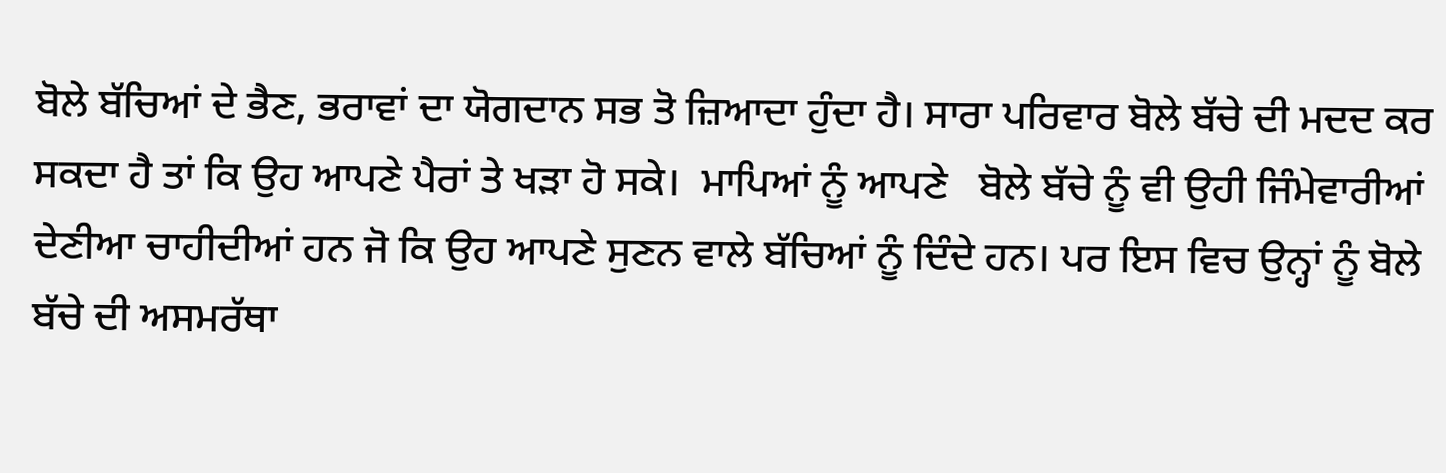ਬੋਲੇ ਬੱਚਿਆਂ ਦੇ ਭੈਣ, ਭਰਾਵਾਂ ਦਾ ਯੋਗਦਾਨ ਸਭ ਤੋ ਜ਼ਿਆਦਾ ਹੁੰਦਾ ਹੈ। ਸਾਰਾ ਪਰਿਵਾਰ ਬੋਲੇ ਬੱਚੇ ਦੀ ਮਦਦ ਕਰ ਸਕਦਾ ਹੈ ਤਾਂ ਕਿ ਉਹ ਆਪਣੇ ਪੈਰਾਂ ਤੇ ਖੜਾ ਹੋ ਸਕੇ।  ਮਾਪਿਆਂ ਨੂੰ ਆਪਣੇ   ਬੋਲੇ ਬੱਚੇ ਨੂੰ ਵੀ ਉਹੀ ਜਿੰਮੇਵਾਰੀਆਂ ਦੇਣੀਆ ਚਾਹੀਦੀਆਂ ਹਨ ਜੋ ਕਿ ਉਹ ਆਪਣੇ ਸੁਣਨ ਵਾਲੇ ਬੱਚਿਆਂ ਨੂੰ ਦਿੰਦੇ ਹਨ। ਪਰ ਇਸ ਵਿਚ ਉਨ੍ਹਾਂ ਨੂੰ ਬੋਲੇ ਬੱਚੇ ਦੀ ਅਸਮਰੱਥਾ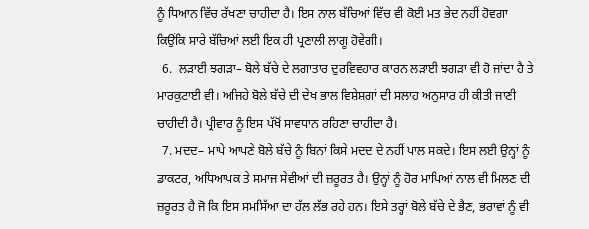ਨੂੰ ਧਿਆਨ ਵਿੱਚ ਰੱਖਣਾ ਚਾਹੀਦਾ ਹੈ। ਇਸ ਨਾਲ ਬੱਚਿਆਂ ਵਿੱਚ ਵੀ ਕੋਈ ਮਤ ਭੇਦ ਨਹੀਂ ਹੋਵਗਾ ਕਿਉਂਕਿ ਸਾਰੇ ਬੱਚਿਆਂ ਲਈ ਇਕ ਹੀ ਪ੍ਰਣਾਲੀ ਲਾਗੂ ਹੋਵੇਗੀ।
  6.  ਲੜਾਈ ਝਗੜਾ– ਬੋਲੇ ਬੱਚੇ ਦੇ ਲਗਾਤਾਰ ਦੁਰਵਿਵਹਾਰ ਕਾਰਨ ਲੜਾਈ ਝਗੜਾ ਵੀ ਹੋ ਜਾਂਦਾ ਹੈ ਤੇ ਮਾਰਕੁਟਾਈ ਵੀ। ਅਜਿਹੇ ਬੋਲੇ ਬੱਚੇ ਦੀ ਦੇਖ ਭਾਲ ਵਿਸ਼ੇਸ਼ਗਾਂ ਦੀ ਸਲਾਹ ਅਨੁਸਾਰ ਹੀ ਕੀਤੀ ਜਾਣੀ ਚਾਹੀਦੀ ਹੈ। ਪ੍ਰੀਵਾਰ ਨੂੰ ਇਸ ਪੱਖੋਂ ਸਾਵਧਾਨ ਰਹਿਣਾ ਚਾਹੀਦਾ ਹੈ।
  7. ਮਦਦ– ਮਾਪੇ ਆਪਣੇ ਬੋਲੇ ਬੱਚੇ ਨੂੰ ਬਿਨਾਂ ਕਿਸੇ ਮਦਦ ਦੇ ਨਹੀਂ ਪਾਲ ਸਕਦੇ। ਇਸ ਲਈ ਉਨ੍ਹਾਂ ਨੂੰ ਡਾਕਟਰ, ਅਧਿਆਪਕ ਤੇ ਸਮਾਜ ਸੇਵੀਆਂ ਦੀ ਜ਼ਰੂਰਤ ਹੈ। ਉਨ੍ਹਾਂ ਨੂੰ ਹੋਰ ਮਾਪਿਆਂ ਨਾਲ ਵੀ ਮਿਲਣ ਦੀ ਜ਼ਰੂਰਤ ਹੈ ਜੋ ਕਿ ਇਸ ਸਮਸਿੱਆ ਦਾ ਹੱਲ ਲੱਭ ਰਹੇ ਹਨ। ਇਸੇ ਤਰ੍ਹਾਂ ਬੋਲੇ ਬੱਚੇ ਦੇ ਭੈਣ, ਭਰਾਵਾਂ ਨੂੰ ਵੀ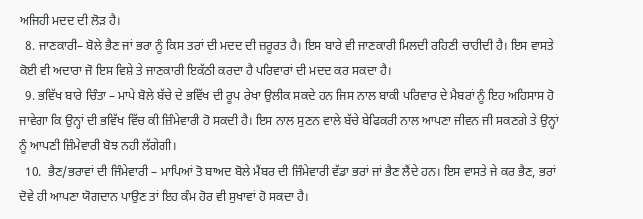ਅਜਿਹੀ ਮਦਦ ਦੀ ਲੋੜ ਹੈ।
  8. ਜਾਣਕਾਰੀ– ਬੋਲੇ ਭੈਣ ਜਾਂ ਭਰਾ ਨੂੰ ਕਿਸ ਤਰਾਂ ਦੀ ਮਦਦ ਦੀ ਜ਼ਰੂਰਤ ਹੈ। ਇਸ ਬਾਰੇ ਵੀ ਜਾਣਕਾਰੀ ਮਿਲਦੀ ਰਹਿਣੀ ਚਾਹੀਦੀ ਹੈ। ਇਸ ਵਾਸਤੇ ਕੋਈ ਵੀ ਅਦਾਰਾ ਜੋ ਇਸ ਵਿਸ਼ੇ ਤੇ ਜਾਣਕਾਰੀ ਇਕੱਠੀ ਕਰਦਾ ਹੈ ਪਰਿਵਾਰਾਂ ਦੀ ਮਦਦ ਕਰ ਸਕਦਾ ਹੈ।
  9. ਭਵਿੱਖ ਬਾਰੇ ਚਿੰਤਾ – ਮਾਪੇ ਬੋਲੇ ਬੱਚੇ ਦੇ ਭਵਿੱਖ ਦੀ ਰੂਪ ਰੇਖਾ ਉਲੀਕ ਸਕਦੇ ਹਨ ਜਿਸ ਨਾਲ ਬਾਕੀ ਪਰਿਵਾਰ ਦੇ ਮੈਬਰਾਂ ਨੂੰ ਇਹ ਅਹਿਸਾਸ ਹੋ ਜਾਵੇਗਾ ਕਿ ਉਨ੍ਹਾਂ ਦੀ ਭਵਿੱਖ ਵਿੱਚ ਕੀ ਜ਼ਿੰਮੇਵਾਰੀ ਹੋ ਸਕਦੀ ਹੈ। ਇਸ ਨਾਲ ਸੁਣਨ ਵਾਲੇ ਬੱਚੇ ਬੇਫਿਕਰੀ ਨਾਲ ਆਪਣਾ ਜੀਵਨ ਜੀ ਸਕਣਗੇ ਤੇ ਉਨ੍ਹਾਂ ਨੂੰ ਆਪਣੀ ਜ਼ਿੰਮੇਵਾਰੀ ਬੋਝ ਨਹੀ ਲੱਗੇਗੀ।
  10.  ਭੈਣ/ਭਰਾਵਾਂ ਦੀ ਜਿੰਮੇਵਾਰੀ – ਮਾਪਿਆਂ ਤੋ ਬਾਅਦ ਬੋਲੇ ਮੈਂਬਰ ਦੀ ਜਿੰਮੇਵਾਰੀ ਵੱਡਾ ਭਰਾਂ ਜਾਂ ਭੈਣ ਲੈਂਦੇ ਹਨ। ਇਸ ਵਾਸਤੇ ਜੇ ਕਰ ਭੈਣ, ਭਰਾਂ ਦੋਵੇ ਹੀ ਆਪਣਾ ਯੋਗਦਾਨ ਪਾਉਣ ਤਾਂ ਇਹ ਕੰਮ ਹੋਰ ਵੀ ਸੁਖਾਵਾਂ ਹੋ ਸਕਦਾ ਹੈ।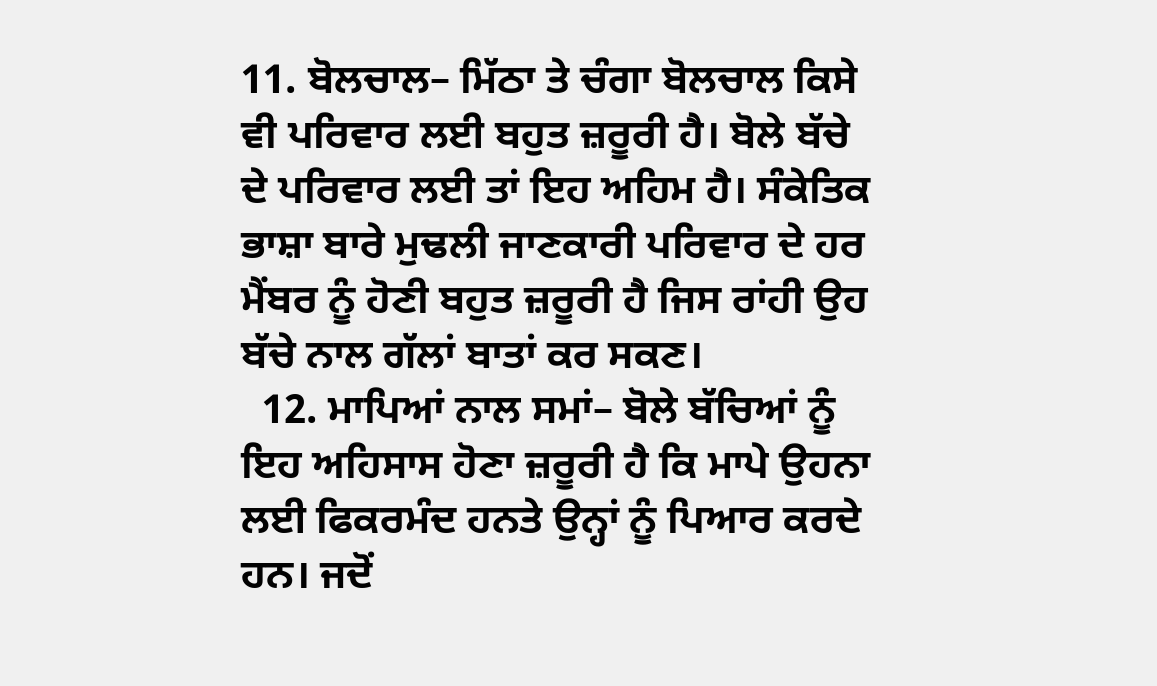11. ਬੋਲਚਾਲ– ਮਿੱਠਾ ਤੇ ਚੰਗਾ ਬੋਲਚਾਲ ਕਿਸੇ ਵੀ ਪਰਿਵਾਰ ਲਈ ਬਹੁਤ ਜ਼ਰੂਰੀ ਹੈ। ਬੋਲੇ ਬੱਚੇ ਦੇ ਪਰਿਵਾਰ ਲਈ ਤਾਂ ਇਹ ਅਹਿਮ ਹੈ। ਸੰਕੇਤਿਕ ਭਾਸ਼ਾ ਬਾਰੇ ਮੁਢਲੀ ਜਾਣਕਾਰੀ ਪਰਿਵਾਰ ਦੇ ਹਰ ਮੈਂਬਰ ਨੂੰ ਹੋਣੀ ਬਹੁਤ ਜ਼ਰੂਰੀ ਹੈ ਜਿਸ ਰਾਂਹੀ ਉਹ ਬੱਚੇ ਨਾਲ ਗੱਲਾਂ ਬਾਤਾਂ ਕਰ ਸਕਣ।
  12. ਮਾਪਿਆਂ ਨਾਲ ਸਮਾਂ– ਬੋਲੇ ਬੱਚਿਆਂ ਨੂੰ ਇਹ ਅਹਿਸਾਸ ਹੋਣਾ ਜ਼ਰੂਰੀ ਹੈ ਕਿ ਮਾਪੇ ਉਹਨਾ ਲਈ ਫਿਕਰਮੰਦ ਹਨਤੇ ਉਨ੍ਹਾਂ ਨੂੰ ਪਿਆਰ ਕਰਦੇ ਹਨ। ਜਦੋਂ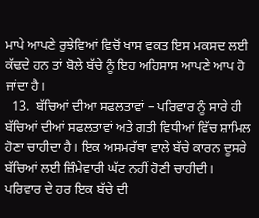ਮਾਪੇ ਆਪਣੇ ਰੁਝੇਵਿਆਂ ਵਿਚੋਂ ਖਾਸ ਵਕਤ ਇਸ ਮਕਸਦ ਲਈ ਕੱਢਦੇ ਹਨ ਤਾਂ ਬੋਲੇ ਬੱਚੇ ਨੂੰ ਇਹ ਅਹਿਸਾਸ ਆਪਣੇ ਆਪ ਹੋ ਜਾਂਦਾ ਹੈ।
  13.  ਬੱਚਿਆਂ ਦੀਆ ਸਫਲਤਾਵਾਂ – ਪਰਿਵਾਰ ਨੂੰ ਸਾਰੇ ਹੀ ਬੱਚਿਆਂ ਦੀਆਂ ਸਫਲਤਾਵਾਂ ਅਤੇ ਗਤੀ ਵਿਧੀਆਂ ਵਿੱਚ ਸ਼ਾਮਿਲ ਹੋਣਾ ਚਾਹੀਦਾ ਹੈ। ਇਕ ਅਸਮਰੱਥਾ ਵਾਲੇ ਬੱਚੇ ਕਾਰਨ ਦੂਸਰੇ ਬੱਚਿਆਂ ਲਈ ਜ਼ਿੰਮੇਵਾਰੀ ਘੱਟ ਨਹੀਂ ਹੋਣੀ ਚਾਹੀਦੀ। ਪਰਿਵਾਰ ਦੇ ਹਰ ਇਕ ਬੱਚੇ ਦੀ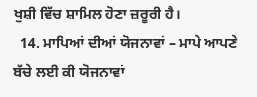ਖੁਸ਼ੀ ਵਿੱਚ ਸ਼ਾਮਿਲ ਹੋਣਾ ਜ਼ਰੂਰੀ ਹੈ।
  14. ਮਾਪਿਆਂ ਦੀਆਂ ਯੋਜਨਾਵਾਂ – ਮਾਪੇ ਆਪਣੇ ਬੱਚੇ ਲਈ ਕੀ ਯੋਜਨਾਵਾਂ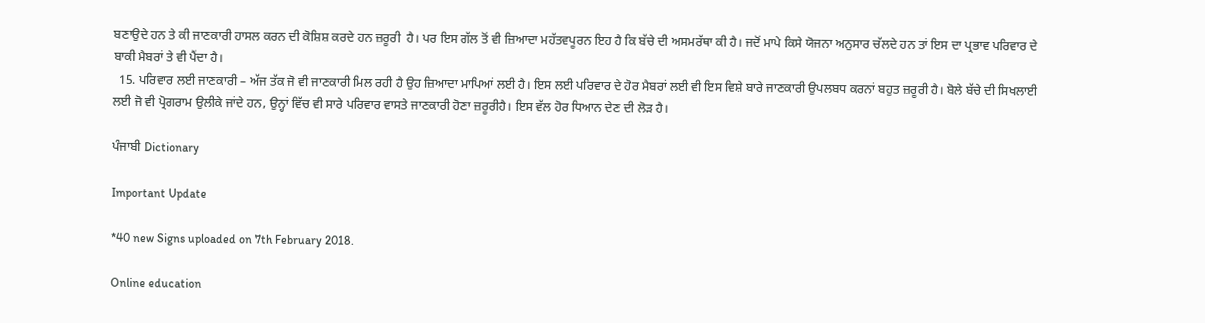ਬਣਾਉਦੇ ਹਨ ਤੇ ਕੀ ਜਾਣਕਾਰੀ ਹਾਸਲ ਕਰਨ ਦੀ ਕੋਸ਼ਿਸ਼ ਕਰਦੇ ਹਨ ਜ਼ਰੂਰੀ  ਹੈ। ਪਰ ਇਸ ਗੱਲ ਤੋਂ ਵੀ ਜ਼ਿਆਦਾ ਮਹੱਤਵਪੂਰਨ ਇਹ ਹੈ ਕਿ ਬੱਚੇ ਦੀ ਅਸਮਰੱਥਾ ਕੀ ਹੈ। ਜਦੋਂ ਮਾਪੇ ਕਿਸੇ ਯੋਜਨਾ ਅਨੁਸਾਰ ਚੱਲਦੇ ਹਨ ਤਾਂ ਇਸ ਦਾ ਪ੍ਰਭਾਵ ਪਰਿਵਾਰ ਦੇ ਬਾਕੀ ਮੈਬਰਾਂ ਤੇ ਵੀ ਪੈਂਦਾ ਹੈ।
  15. ਪਰਿਵਾਰ ਲਈ ਜਾਣਕਾਰੀ – ਅੱਜ ਤੱਕ ਜੋ ਵੀ ਜਾਣਕਾਰੀ ਮਿਲ ਰਹੀ ਹੈ ਉਹ ਜ਼ਿਆਦਾ ਮਾਪਿਆਂ ਲਈ ਹੈ। ਇਸ ਲਈ ਪਰਿਵਾਰ ਦੇ ਹੋਰ ਮੈਬਰਾਂ ਲਈ ਵੀ ਇਸ ਵਿਸ਼ੇ ਬਾਰੇ ਜਾਣਕਾਰੀ ਉਪਲਬਧ ਕਰਨਾਂ ਬਹੁਤ ਜ਼ਰੂਰੀ ਹੈ। ਬੋਲੇ ਬੱਚੇ ਦੀ ਸਿਖਲਾਈ ਲਈ ਜੋ ਵੀ ਪ੍ਰੋਗਰਾਮ ਉਲੀਕੇ ਜਾਂਦੇ ਹਨ, ਉਨ੍ਹਾਂ ਵਿੱਚ ਵੀ ਸਾਰੇ ਪਰਿਵਾਰ ਵਾਸਤੇ ਜਾਣਕਾਰੀ ਹੋਣਾ ਜ਼ਰੂਰੀਹੈ। ਇਸ ਵੱਲ ਹੋਰ ਧਿਆਨ ਦੇਣ ਦੀ ਲੋੜ ਹੈ।

ਪੰਜਾਬੀ Dictionary

Important Update

*40 new Signs uploaded on 7th February 2018.

Online education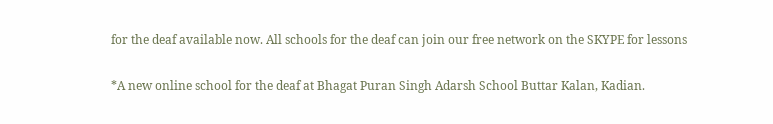for the deaf available now. All schools for the deaf can join our free network on the SKYPE for lessons

*A new online school for the deaf at Bhagat Puran Singh Adarsh School Buttar Kalan, Kadian.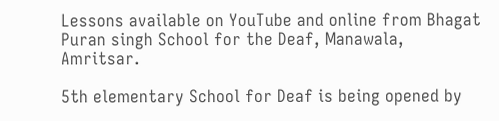Lessons available on YouTube and online from Bhagat Puran singh School for the Deaf, Manawala, Amritsar.

5th elementary School for Deaf is being opened by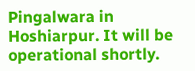Pingalwara in Hoshiarpur. It will be operational shortly.